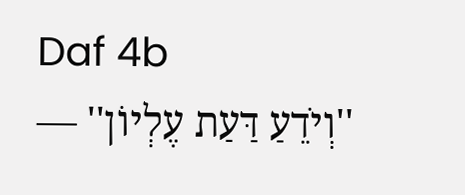Daf 4b
''וְיֹדֵעַ דַּעַת עֶלְיוֹן'' —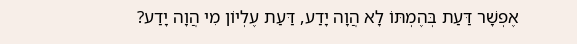אֶפְשָׁר דַּעַת בְּהֶמְתּוֹ לָא הֲוָה יָדַע, דַּעַת עֶלְיוֹן מִי הֲוָה יָדַע?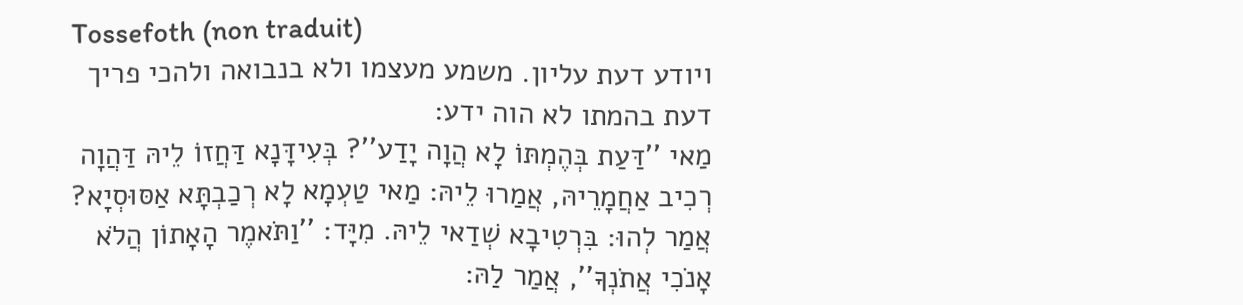Tossefoth (non traduit)
ויודע דעת עליון. משמע מעצמו ולא בנבואה ולהכי פריך דעת בהמתו לא הוה ידע:
מַאי ''דַּעַת בְּהֶמְתּוֹ לָא הֲוָה יָדַע''? בְּעִידָּנָא דַּחֲזוֹ לֵיהּ דַּהֲוָה רְכִיב אַחֲמָרֵיהּ, אֲמַרוּ לֵיהּ: מַאי טַעְמָא לָא רְכַבְתָּא אַסּוּסְיָא? אֲמַר לְהוּ: בִּרְטִיבָא שְׁדַאי לֵיהּ. מִיָּד: ''וַתֹּאמֶר הָאָתוֹן הֲלֹא אָנֹכִי אֲתֹנְךָ'', אֲמַר לַהּ: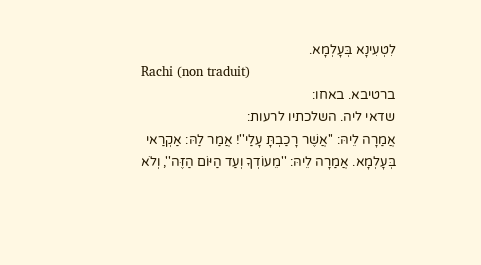לִטְעִינָא בְּעָלְמָא.
Rachi (non traduit)
ברטיבא. באחו:
שדאי ליה. השלכתיו לרעות:
אֲמַרָה לֵיהּ: ''אֲשֶׁר רָכַבְתָּ עָלַי''! אֲמַר לַהּ: אַקְרַאי בְּעָלְמָא. אֲמַרָה לֵיהּ: ''מֵעוֹדְךָ וְעַד הַיּוֹם הַזֶּה'', וְלֹא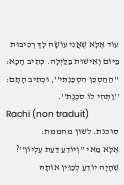עוֹד אֶלָּא שֶׁאֲנִי עוֹשָׂה לָךְ רְכִיבוּת בַּיּוֹם וְאִישׁוּת בַּלַּיְלָה. כְּתִיב הָכָא: ''הַהַסְכֵּן הִסְכַּנְתִּי'', וּכְתִיב הָתָם: ''וַתְּהִי לוֹ סֹכֶנֶת''.
Rachi (non traduit)
סוכנת. לשון מחממת:
אֶלָּא מַאי ''וְיוֹדֵעַ דַּעַת עֶלְיוֹן''? שֶׁהָיָה יוֹדֵעַ לְכַוֵּין אוֹתָהּ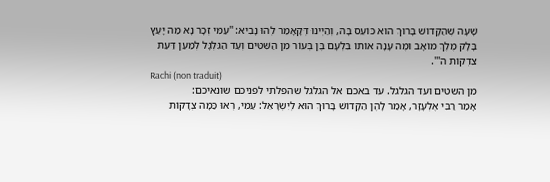שָׁעָה שֶׁהַקָּדוֹשׁ בָּרוּךְ הוּא כּוֹעֵס בָּהּ, וְהַיְינוּ דְּקָאָמַר לְהוּ נָבִיא: ''עַמִּי זְכָר נָא מַה יָּעַץ בָּלָק מֶלֶךְ מוֹאָב וּמֶה עָנָה אוֹתוֹ בִּלְעָם בֶּן בְּעוֹר מִן הַשִּׁטִּים וְעַד הַגִּלְגָּל לְמַעַן דַּעַת צִדְקוֹת ה'''.
Rachi (non traduit)
מן השטים ועד הגלגל. עד באכם אל הגלגל שהפלתי לפניכם שונאיכם:
אָמַר רַבִּי אֶלְעָזָר, אָמַר לָהֶן הַקָּדוֹשׁ בָּרוּךְ הוּא לְיִשְׂרָאֵל: עַמִּי, רְאוּ כַּמָּה צְדָקוֹת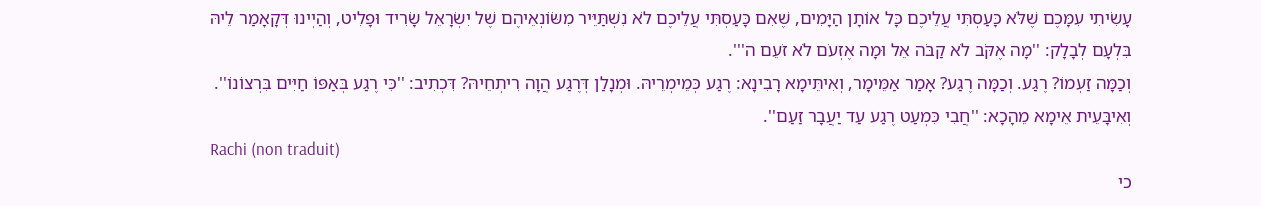עָשִׂיתִי עִמָּכֶם שֶׁלֹּא כָּעַסְתִּי עֲלֵיכֶם כָּל אוֹתָן הַיָּמִים, שֶׁאִם כָּעַסְתִּי עֲלֵיכֶם לֹא נִשְׁתַּיֵּיר מִשּׂוֹנְאֵיהֶם שֶׁל יִשְׂרָאֵל שָׂרִיד וּפָלִיט, וְהַיְינוּ דְּקָאָמַר לֵיהּ בִּלְעָם לְבָלָק: ''מָה אֶקֹּב לֹא קַבֹּה אֵל וּמָה אֶזְעֹם לֹא זֹעֵם ה'''.
וְכַמָּה זַעְמוֹ? רֶגַע. וְכַמָּה רֶגַע? אָמַר אַמֵּימָר, וְאִיתֵּימָא רָבִינָא: רֶגַע כְּמֵימְרֵיהּ. וּמְנָלַן דְּרֶגַע הֲוָה רִיתְחֵיהּ? דִּכְתִיב: ''כִּי רֶגַע בְּאַפּוֹ חַיִּים בִּרְצוֹנוֹ''. וְאִיבָּעֵית אֵימָא מֵהָכָא: ''חֲבִי כִּמְעַט רֶגַע עַד יַעֲבָר זַעַם''.
Rachi (non traduit)
כי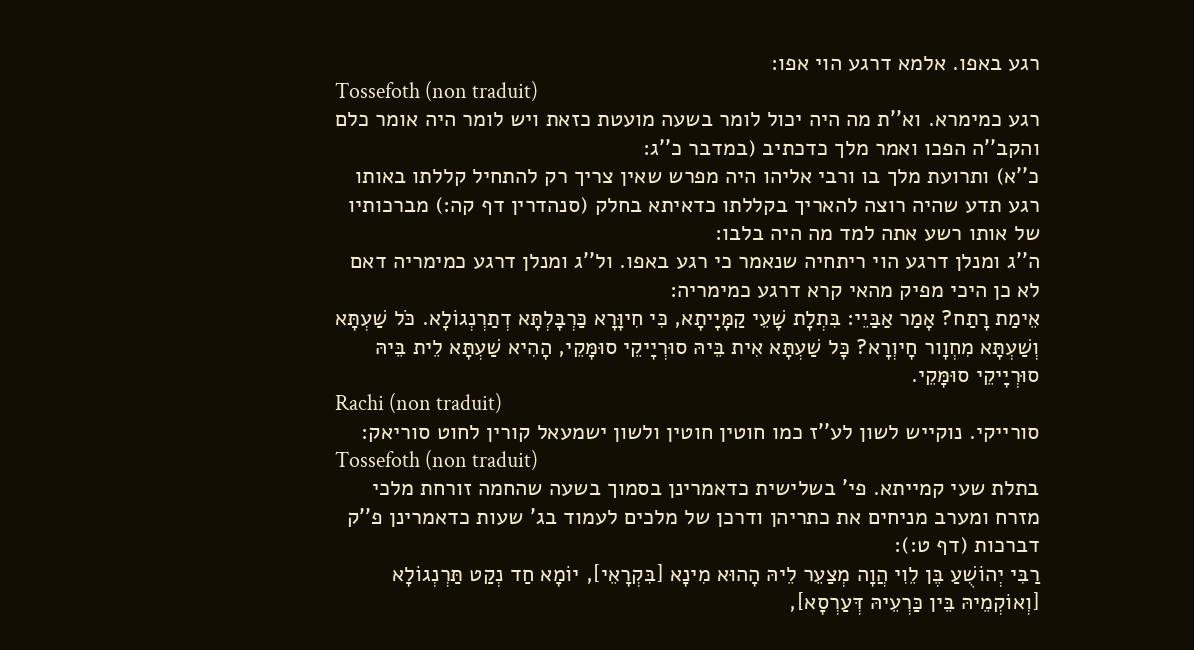רגע באפו. אלמא דרגע הוי אפו:
Tossefoth (non traduit)
רגע כמימרא. וא''ת מה היה יכול לומר בשעה מועטת כזאת ויש לומר היה אומר כלם והקב''ה הפכו ואמר מלך כדכתיב (במדבר כ''ג:
כ''א) ותרועת מלך בו ורבי אליהו היה מפרש שאין צריך רק להתחיל קללתו באותו רגע תדע שהיה רוצה להאריך בקללתו כדאיתא בחלק (סנהדרין דף קה:) מברכותיו של אותו רשע אתה למד מה היה בלבו:
ה''ג ומנלן דרגע הוי ריתחיה שנאמר כי רגע באפו. ול''ג ומנלן דרגע כמימריה דאם לא כן היכי מפיק מהאי קרא דרגע כמימריה:
אֵימַת רָתַח? אָמַר אַבַּיֵי: בִּתְלָת שָׁעֵי קַמָּיָיתָא, כִּי חִיוָּרָא כַּרְבָּלְתָּא דְתַרְנְגוֹלָא. כֹּל שַׁעְתָּא וְשַׁעְתָּא מִחְוָור חָיוְרָא? כָּל שַׁעְתָּא אִית בֵּיהּ סוּרְיָיקֵי סוּמָּקֵי, הָהִיא שַׁעְתָּא לֵית בֵּיהּ סוּרְיָיקֵי סוּמָּקֵי.
Rachi (non traduit)
סורייקי. נוקייש לשון לע''ז כמו חוטין חוטין ולשון ישמעאל קורין לחוט סוריאק:
Tossefoth (non traduit)
בתלת שעי קמייתא. פי' בשלישית כדאמרינן בסמוך בשעה שהחמה זורחת מלכי מזרח ומערב מניחים את כתריהן ודרכן של מלכים לעמוד בג' שעות כדאמרינן פ''ק דברכות (דף ט:):
רַבִּי יְהוֹשֻׁעַ בֶּן לֵוִי הֲוָה מְצַעֵר לֵיהּ הָהוּא מִינָא [בִּקְרָאֵי], יוֹמָא חַד נְקַט תַּרְנְגוֹלָא [וְאוֹקְמֵיהּ בֵּין כַּרְעֵיהּ דְּעַרְסָא],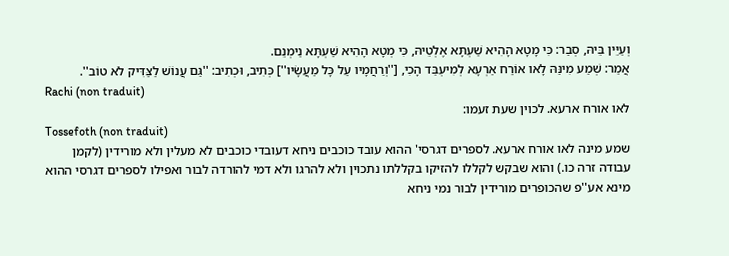וְעַיֵּין בֵּיהּ, סְבַר: כִּי מָטָא הָהִיא שַׁעְתָּא אֶלְטֵיהּ, כִּי מְטָא הָהִיא שַׁעְתָּא נַימְנֵם.
אֲמַר: שְׁמַע מִינַּהּ לָאו אוֹרַח אַרְעָא לְמִיעְבַּד הָכִי, [''וְרַחֲמָיו עַל כָּל מַעֲשָׂיו''] כְּתִיב, וּכְתִיב: ''גַּם עֲנוֹשׁ לַצַּדִּיק לֹא טוֹב''.
Rachi (non traduit)
לאו אורח ארעא. לכוין שעת זעמו:
Tossefoth (non traduit)
שמע מינה לאו אורח ארעא. לספרים דגרסי' ההוא עובד כוכבים ניחא דעובדי כוכבים לא מעלין ולא מורידין (לקמן עבודה זרה כו.) והוא שבקש לקללו להזיקו בקללתו נתכוין ולא להרגו ולא דמי להורדה לבור ואפילו לספרים דגרסי ההוא מינא אע''פ שהכופרים מורידין לבור נמי ניחא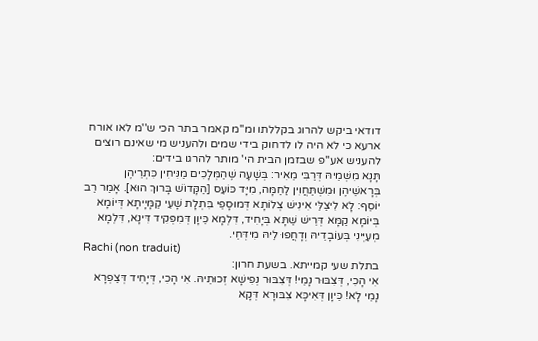דודאי ביקש להרוג בקללתו ומ''מ קאמר בתר הכי ש''מ לאו אורח ארעא כי לא היה לו לדחוק בידי שמים ולהעניש מי שאינם רוצים להעניש אע''פ שבזמן הבית הי' מותר להרגו בידים:
תָּנָא מִשְּׁמֵיהּ דְּרַבִּי מֵאִיר: בְּשָׁעָה שֶׁהַמְּלָכִים מַנִּיחִין כִּתְרֵיהֶן בְּרָאשֵׁיהֶן וּמִשְׁתַּחֲוִין לַחַמָּה, מִיָּד כּוֹעֵס [הַקָּדוֹשׁ בָּרוּךְ הוּא]. אָמַר רַב יוֹסֵף: לָא לִיצַלֵּי אִינִישׁ צְלוֹתָא דְּמוּסָפֵי בִּתְלָת שָׁעֵי קַמָּיָיתָא דְּיוֹמָא בְּיוֹמָא קַמָּא דְּרֵישׁ שַׁתָּא בְּיָחִיד, דִּלְמָא כֵּיוָן דְּמִפְּקִיד דִּינָא, דִּלְמָא מְעַיְּינִי בְּעוֹבָדֵיהּ וְדָחֲפוּ לֵיהּ מִידְּחֵי.
Rachi (non traduit)
בתלת שעי קמייתא. בשעת חרון:
אִי הָכִי, דְּצִבּוּר נָמֵי! דְּצִבּוּר נְפִישָׁא זְכוּתֵיהּ. אִי הָכִי, דְּיָחִיד דְּצַפְרָא נָמֵי לָא! כֵּיוָן דְּאִיכָּא צִבּוּרָא דְּקָא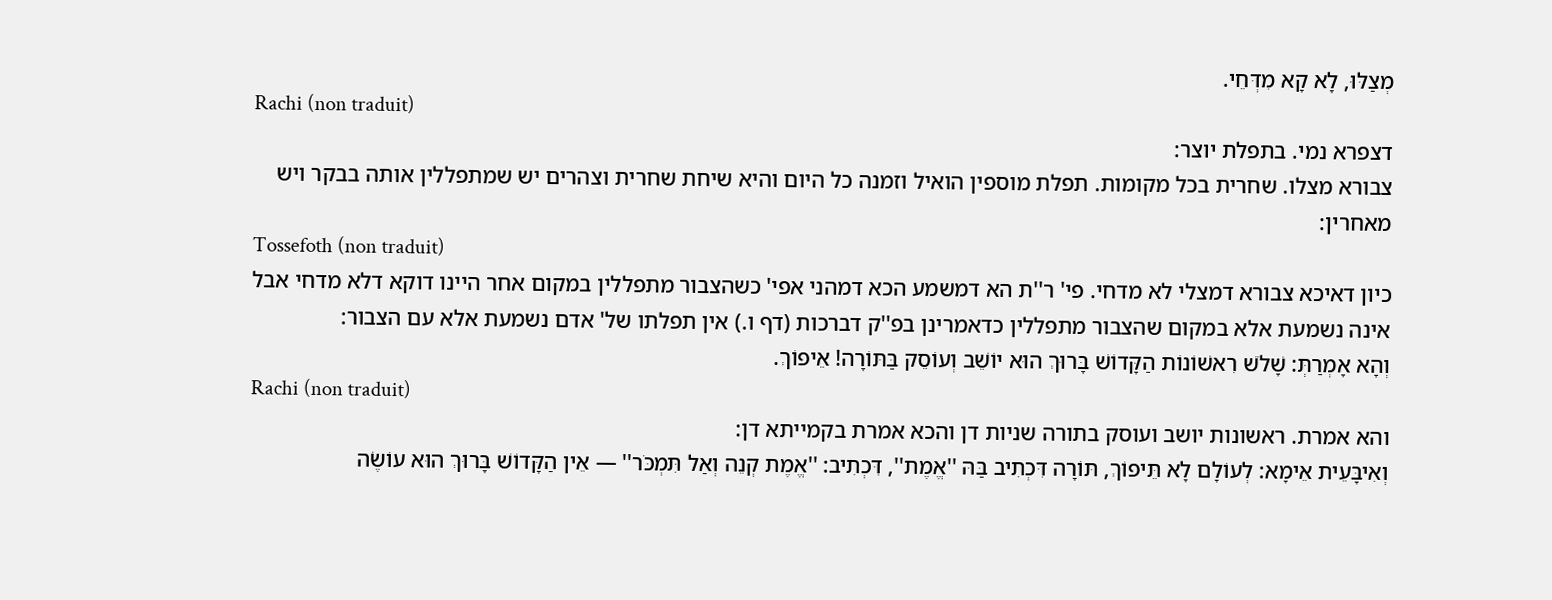מְצַלּוּ, לָא קָא מִדְּחֵי.
Rachi (non traduit)
דצפרא נמי. בתפלת יוצר:
צבורא מצלו. שחרית בכל מקומות. תפלת מוספין הואיל וזמנה כל היום והיא שיחת שחרית וצהרים יש שמתפללין אותה בבקר ויש מאחרין:
Tossefoth (non traduit)
כיון דאיכא צבורא דמצלי לא מדחי. פי' ר''ת הא דמשמע הכא דמהני אפי' כשהצבור מתפללין במקום אחר היינו דוקא דלא מדחי אבל אינה נשמעת אלא במקום שהצבור מתפללין כדאמרינן בפ''ק דברכות (דף ו.) אין תפלתו של' אדם נשמעת אלא עם הצבור:
וְהָא אָמְרַתְּ: שָׁלֹשׁ רִאשׁוֹנוֹת הַקָּדוֹשׁ בָּרוּךְ הוּא יוֹשֵׁב וְעוֹסֵק בַּתּוֹרָה! אֵיפוֹךְ.
Rachi (non traduit)
והא אמרת. ראשונות יושב ועוסק בתורה שניות דן והכא אמרת בקמייתא דן:
וְאִיבָּעֵית אֵימָא: לְעוֹלָם לָא תֵּיפוֹךְ, תּוֹרָה דִּכְתִיב בַּהּ ''אֱמֶת'', דִּכְתִיב: ''אֱמֶת קְנֵה וְאַל תִּמְכֹּר'' — אֵין הַקָּדוֹשׁ בָּרוּךְ הוּא עוֹשֶׂה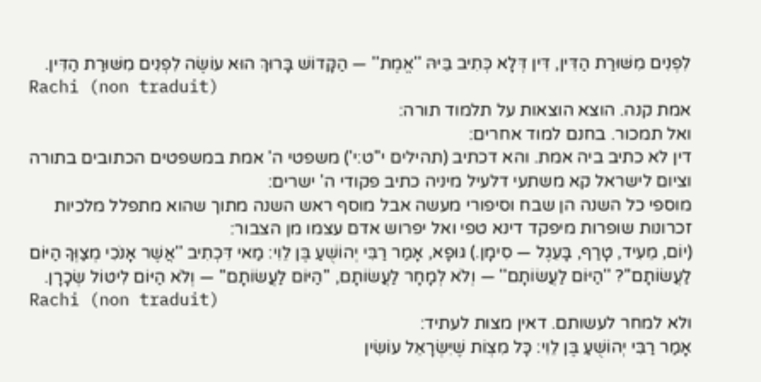לִפְנִים מִשּׁוּרַת הַדִּין, דִּין דְּלָא כְּתִיב בֵּיהּ ''אֱמֶת'' — הַקָּדוֹשׁ בָּרוּךְ הוּא עוֹשֶׂה לִפְנִים מִשּׁוּרַת הַדִּין.
Rachi (non traduit)
אמת קנה. הוצא הוצאות על תלמוד תורה:
ואל תמכור. בחנם למוד אחרים:
דין לא כתיב ביה אמת. והא דכתיב (תהילים י''ט:י') משפטי ה' אמת במשפטים הכתובים בתורה וציום לישראל קא משתעי דלעיל מיניה כתיב פקודי ה' ישרים:
מוספי כל השנה הן שבח וסיפורי מעשה אבל מוסף ראש השנה מתוך שהוא מתפלל מלכיות זכרונות שופרות מיפקד דינא טפי ואל יפרוש אדם עצמו מן הצבור:
(יוֹם, מֵעִיד, טָרַף, בָּעֵגֶל — סִימָן.) גּוּפָא, אָמַר רַבִּי יְהוֹשֻׁעַ בֶּן לֵוִי: מַאי דִּכְתִיב ''אֲשֶׁר אָנֹכִי מְצַוְּךָ הַיּוֹם לַעֲשׂוֹתָם''? ''הַיּוֹם לַעֲשׂוֹתָם'' — וְלֹא לְמָחָר לַעֲשׂוֹתָם, ''הַיּוֹם לַעֲשׂוֹתָם'' — וְלֹא הַיּוֹם לִיטּוֹל שְׂכָרָן.
Rachi (non traduit)
ולא למחר לעשותם. דאין מצות לעתיד:
אָמַר רַבִּי יְהוֹשֻׁעַ בֶּן לֵוִי: כָּל מִצְוֹת שֶׁיִּשְׂרָאֵל עוֹשִׂין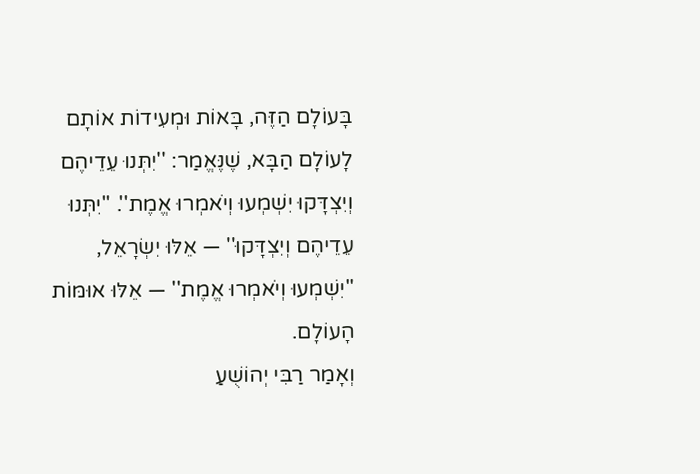בָּעוֹלָם הַזֶּה, בָּאוֹת וּמְעִידוֹת אוֹתָם לָעוֹלָם הַבָּא, שֶׁנֶּאֱמַר: ''יִתְּנוּ עֵדֵיהֶם וְיִצְדָּקוּ יִשְׁמְעוּ וְיֹאמְרוּ אֱמֶת''. ''יִתְּנוּ עֵדֵיהֶם וְיִצְדָּקוּ'' — אֵלּוּ יִשְׂרָאֵל, ''יִשְׁמְעוּ וְיֹאמְרוּ אֱמֶת'' — אֵלּוּ אוּמּוֹת הָעוֹלָם.
וְאָמַר רַבִּי יְהוֹשֻׁעַ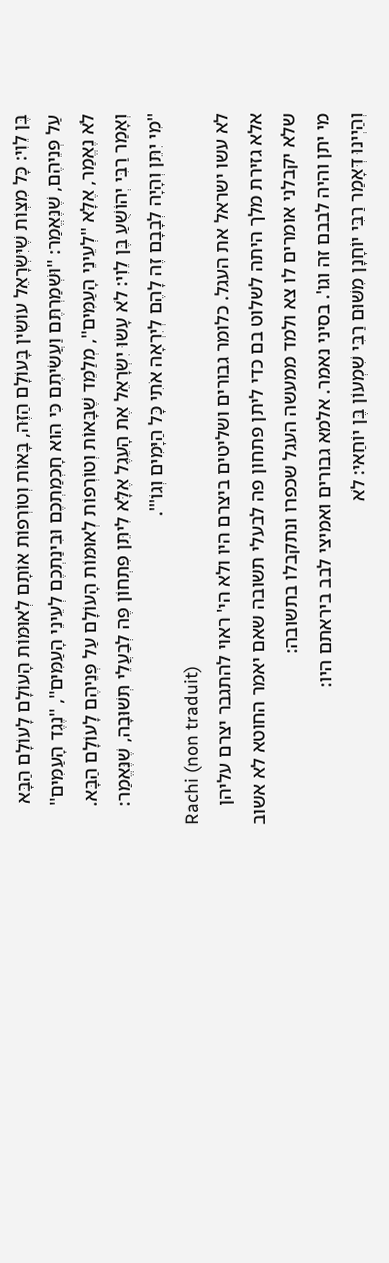בֶּן לֵוִי: כָּל מִצְוֹת שֶׁיִּשְׂרָאֵל עוֹשִׂין בָּעוֹלָם הַזֶּה, בָּאוֹת וְטוֹרְפוֹת אוֹתָם לְאוּמּוֹת הָעוֹלָם לָעוֹלָם הַבָּא עַל פְּנֵיהֶם, שֶׁנֶּאֱמַר: ''וּשְׁמַרְתֶּם וַעֲשִׂיתֶם כִּי הִוא חָכְמַתְכֶם וּבִינַתְכֶם לְעֵינֵי הָעַמִּים'', ''נֶגֶד הָעַמִּים'' לֹא נֶאֱמַר, אֶלָּא ''לְעֵינֵי הָעַמִּים'', מְלַמֵּד שֶׁבָּאוֹת וְטוֹרְפוֹת לְאוּמּוֹת הָעוֹלָם עַל פְּנֵיהֶם לָעוֹלָם הַבָּא.
וְאָמַר רַבִּי יְהוֹשֻׁעַ בֶּן לֵוִי: לֹא עָשׂוּ יִשְׂרָאֵל אֶת הָעֵגֶל אֶלָּא לִיתֵּן פִּתְחוֹן פֶּה לְבַעֲלֵי תְּשׁוּבָה, שֶׁנֶּאֱמַר: ''מִי יִתֵּן וְהָיָה לְבָבָם זֶה לָהֶם לְיִרְאָה אֹתִי כָּל הַיָּמִים וְגוֹ'''.
Rachi (non traduit)
לא עשו ישראל את העגל. כלומר גבורים ושליטים ביצרם היו ולא הי' ראוי להתגבר יצרם עליהן אלא גזירת מלך היתה לשלוט בם כדי ליתן פתחון פה לבעלי תשובה שאם יאמר החוטא לא אשוב שלא יקבלני אומרים לו צא ולמד ממעשה העגל שכפרו ונתקבלו בתשובה:
מי יתן והיה לבבם זה וגו'. בסיני נאמר. אלמא גבורים ואמיצי לבב ביראתם היו:
וְהַיְינוּ דְּאָמַר רַבִּי יוֹחָנָן מִשּׁוּם רַבִּי שִׁמְעוֹן בֶּן יוֹחַאי: לֹא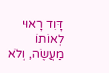דָּוִד רָאוּי לְאוֹתוֹ מַעֲשֶׂה, וְלֹא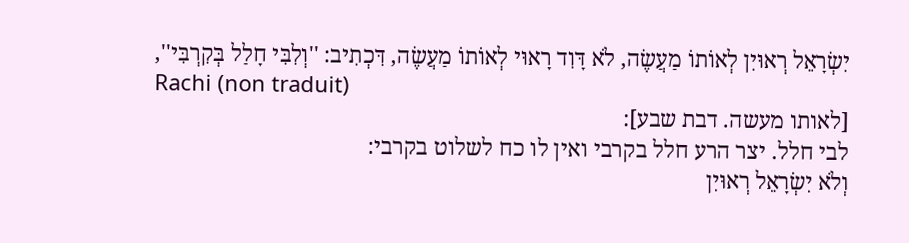יִשְׂרָאֵל רְאוּיִן לְאוֹתוֹ מַעֲשֶׂה, לֹא דָּוִד רָאוּי לְאוֹתוֹ מַעֲשֶׂה, דִּכְתִיב: ''וְלִבִּי חָלַל בְּקִרְבִּי'',
Rachi (non traduit)
[לאותו מעשה. דבת שבע]:
לבי חלל. יצר הרע חלל בקרבי ואין לו כח לשלוט בקרבי:
וְלֹא יִשְׂרָאֵל רְאוּיִן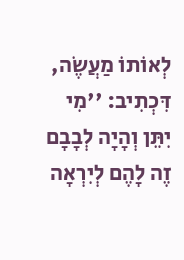לְאוֹתוֹ מַעֲשֶׂה, דִּכְתִיב: ''מִי יִתֵּן וְהָיָה לְבָבָם זֶה לָהֶם לְיִרְאָה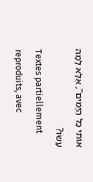אוֹתִי כָּל הַיָּמִים'', אֶלָּא לָמָה עָשׂוּ?
Textes partiellement reproduits, avec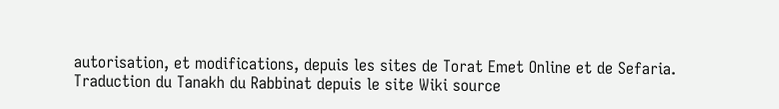autorisation, et modifications, depuis les sites de Torat Emet Online et de Sefaria.
Traduction du Tanakh du Rabbinat depuis le site Wiki source